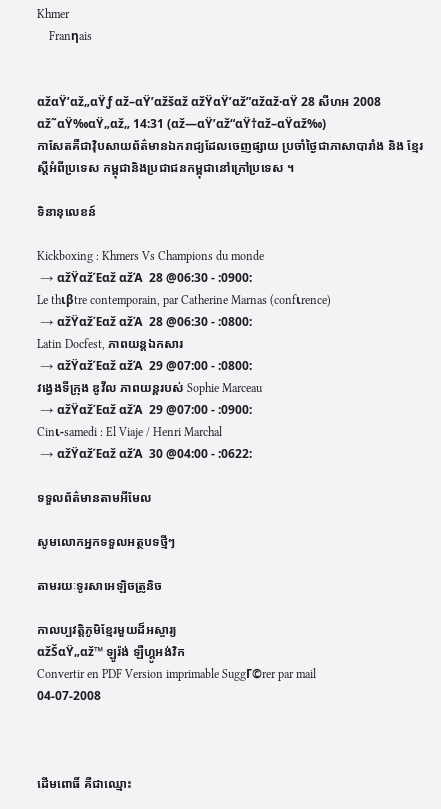Khmer
    Franηais


αžαŸ’αž„αŸƒ αž–αŸ’αžšαž αžŸαŸ’αž”αžαž·αŸ 28 សីហអ 2008
αž˜αŸ‰αŸ„αž„ 14:31 (αž—αŸ’αž“αŸ†αž–αŸαž‰)
កាសែតគឺជាវ៉ិបសាយព័ត៌មានឯករាជ្យដែលចេញផ្សាយ ប្រចាំថ្ងៃជាភាសាបារាំង និង ខ្មែរស្តីអំពីប្រទេស កម្ពុជានិងប្រជាជនកម្ពុជានៅក្រៅប្រទេស ។

ទិនានុលេខន៍

Kickboxing : Khmers Vs Champions du monde
 → αžŸαžΈαž αžΆ  28 @06:30 - :0900:
Le thιβtre contemporain, par Catherine Marnas (confιrence)
 → αžŸαžΈαž αžΆ  28 @06:30 - :0800:
Latin Docfest, ភាពយន្តឯកសារ
 → αžŸαžΈαž αžΆ  29 @07:00 - :0800:
វង្វេងទីក្រុង ឌូវីល ភាពយន្តរបស់ Sophie Marceau
 → αžŸαžΈαž αžΆ  29 @07:00 - :0900:
Cinι-samedi : El Viaje / Henri Marchal
 → αžŸαžΈαž αžΆ  30 @04:00 - :0622:

ទទួលព័ត៌មានតាមអីមែល

សូមលោកអ្នកទទួលអត្ថបទថ្មីៗ

តាមរយៈទូរសាអេឡិចត្រូនិច

កាលប្បវត្តិភូមិខ្មែរមួយដ៏អស្ចារ្យ
αžŠαŸ„αž™ ឡូរ៉ង់ ឡឺហ្គូអង់វិក
Convertir en PDF Version imprimable SuggΓ©rer par mail
04-07-2008



ដើមពោធិ៍ គឺជាឈ្មោះ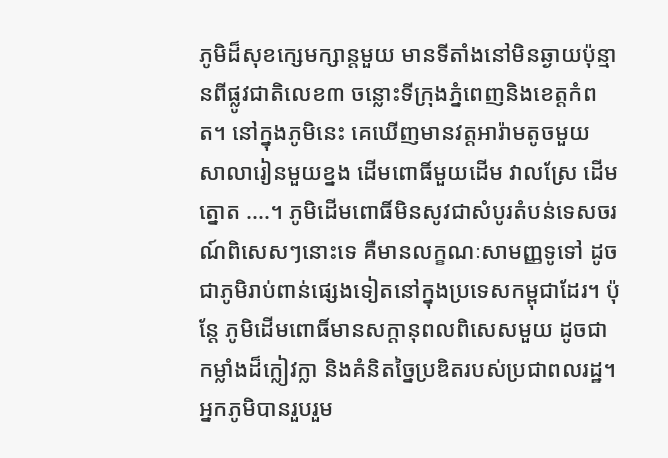ភូមិដ៏សុខក្សេមក្សាន្តមួយ មានទីតាំងនៅមិនឆ្ងាយប៉ុន្មានពីផ្លូវជាតិលេខ៣ ចន្លោះទីក្រុងភ្នំពេញនិងខេត្តកំពត។ នៅក្នុងភូមិនេះ គេឃើញមានវត្តអារ៉ាមតូចមួយ សាលារៀនមួយខ្នង ដើមពោធិ៍មួយដើម វាលស្រែ ដើមត្នោត ....។ ភូមិដើមពោធិ៍មិនសូវជាសំបូរតំបន់ទេសចរណ៍ពិសេសៗនោះទេ គឺមានលក្ខណៈសាមញ្ញទូទៅ ដូចជាភូមិរាប់ពាន់ផ្សេងទៀតនៅក្នុងប្រទេសកម្ពុជាដែរ។ ប៉ុន្តែ ភូមិដើមពោធិ៍មានសក្តានុពលពិសេសមួយ ដូចជាកម្លាំងដ៏ក្លៀវក្លា និងគំនិតច្នៃប្រឌិតរបស់ប្រជាពលរដ្ឋ។ អ្នកភូមិបានរួបរួម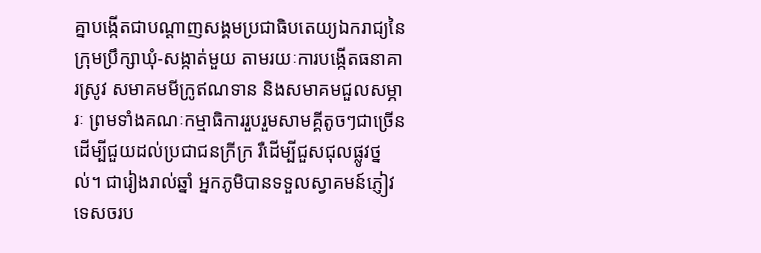គ្នាបង្កើតជាបណ្តាញសង្គមប្រជាធិបតេយ្យឯករាជ្យនៃក្រុមប្រឹក្សាឃុំ-សង្កាត់មួយ តាមរយៈការបង្កើតធនាគារស្រូវ សមាគមមីក្រូឥណទាន និងសមាគមជួលសម្ភារៈ ព្រមទាំងគណៈកម្មាធិការរួបរួមសាមគ្គីតូចៗជាច្រើនដើម្បីជួយដល់ប្រជាជនក្រីក្រ រឺដើម្បីជួសជុលផ្លូវថ្នល់។ ជារៀងរាល់ឆ្នាំ អ្នកភូមិបានទទួលស្វាគមន៍ភ្ញៀវទេសចរប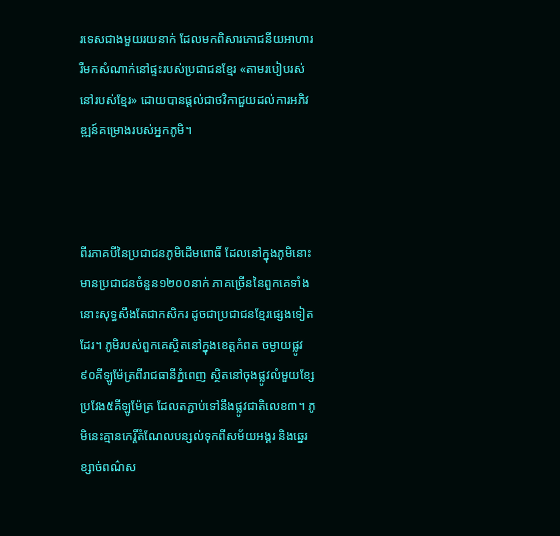រទេសជាងមួយរយនាក់ ដែលមកពិសារភោជនីយអាហារ រឺមកសំណាក់នៅផ្ទះរបស់ប្រជាជនខ្មែរ «តាមរបៀបរស់នៅរបស់ខ្មែរ» ដោយបានផ្តល់ជាថវិកាជួយដល់ការអភិវឌ្ឍន៍គម្រោងរបស់អ្នកភូមិ។



ពីរភាគបីនៃប្រជាជនភូមិដើមពោធិ៍ ដែលនៅក្នុងភូមិនោះមានប្រជាជនចំនួន១២០០នាក់ ភាគច្រើននៃពួកគេទាំងនោះសុទ្ធសឹងតែជាកសិករ ដូចជាប្រជាជនខ្មែរផ្សេងទៀតដែរ។ ភូមិរបស់ពួកគេស្ថិតនៅក្នុងខេត្តកំពត ចម្ងាយផ្លូវ៩០គីឡូម៉ែត្រពីរាជធានីភ្នំពេញ ស្ថិតនៅចុងផ្លូវលំមួយខ្សែប្រវែង៥គីឡូម៉ែត្រ ដែលតភ្ជាប់ទៅនឹងផ្លូវជាតិលេខ៣។ ភូមិនេះគ្មានកេរ្តិ៍តំណែលបន្សល់ទុកពីសម័យអង្គរ និងឆ្នេរខ្សាច់ពណ៌ស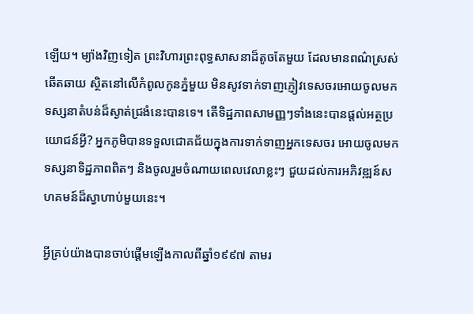ឡើយ។ ម្យ៉ាងវិញទៀត ព្រះវិហារព្រះពុទ្ធសាសនាដ៏តូចតែមួយ ដែលមានពណ៌ស្រស់ឆើតឆាយ ស្ថិតនៅលើកំពូលកូនភ្នំមួយ មិនសូវទាក់ទាញភ្ញៀវទេសចរអោយចូលមកទស្សនាតំបន់ដ៏ស្ងាត់ជ្រងំនេះបានទេ។ តើទិដ្ឋភាពសាមញ្ញៗទាំងនេះបានផ្តល់អត្ថប្រយោជន៍អ្វី? អ្នកភូមិបានទទួលជោគជ័យក្នុងការទាក់ទាញអ្នកទេសចរ អោយចូលមកទស្សនាទិដ្ឋភាពពិតៗ និងចូលរួមចំណាយពេលវេលាខ្លះៗ ជួយដល់ការអភិវឌ្ឍន៍សហគមន៍ដ៏ស្វាហាប់មួយនេះ។

អ្វីគ្រប់យ៉ាងបានចាប់ផ្តើមឡើងកាលពីឆ្នាំ១៩៩៧ តាមរ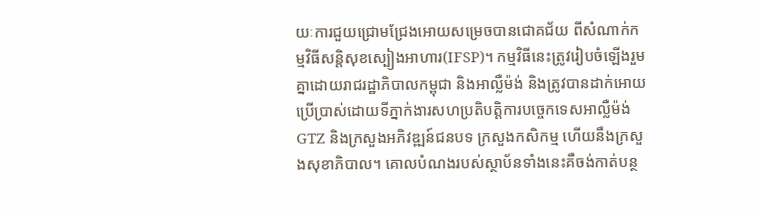យៈការជួយជ្រោមជ្រែងអោយសម្រេចបានជោគជ័យ ពីសំណាក់កម្មវិធីសន្តិសុខស្បៀងអាហារ(IFSP)។ កម្មវិធីនេះត្រូវរៀបចំឡើងរួមគ្នាដោយរាជរដ្ឋាភិបាលកម្ពុជា និងអាល្លឺម៉ង់ និងត្រូវបានដាក់អោយប្រើប្រាស់ដោយទីភ្នាក់ងារសហប្រតិបត្តិការបច្ចេកទេសអាល្លឺម៉ង់ GTZ និងក្រសួងអភិវឌ្ឍន៍ជនបទ ក្រសួងកសិកម្ម ហើយនឹងក្រសួងសុខាភិបាល។ គោលបំណងរបស់ស្ថាប័នទាំងនេះគឺចង់កាត់បន្ថ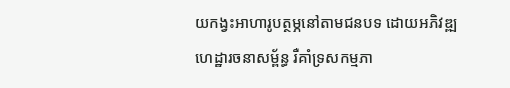យកង្វះអាហារូបត្ថម្ភនៅតាមជនបទ ដោយអភិវឌ្ឍហេដ្ឋារចនាសម្ព័ន្ធ រឺគាំទ្រសកម្មភា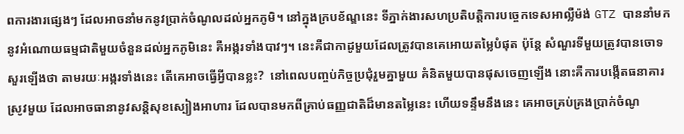ពការងារផ្សេងៗ ដែលអាចនាំមកនូវប្រាក់ចំណូលដល់អ្នកភូមិ។ នៅក្នុងក្របខ័ណ្ឌនេះ ទីភ្នាក់ងារសហប្រតិបត្តិការបច្ចេកទេសអាល្លឺម៉ង់ GTZ បាននាំមកនូវអំណោយធម្មជាតិមួយចំនួនដល់អ្នកភូមិនេះ គឺអង្ករទាំងបាវៗ។ នេះគឺជាកាដូមួយដែលត្រូវបានគេអោយតម្លៃបំផុត ប៉ុន្តែ សំណួរទីមួយត្រូវបានចោទសួរឡើងថា តាមរយៈអង្ករទាំងនេះ តើគេអាចធ្វើអ្វីបានខ្លះ?  នៅពេលបញ្ចប់កិច្ចប្រជុំរួមគ្នាមួយ គំនិតមួយបានផុសចេញឡើង នោះគឺការបង្កើតធនាគារស្រូវមួយ ដែលអាចធានានូវសន្តិសុខស្បៀងអាហារ ដែលបានមកពីគ្រាប់ធញ្ញជាតិដ៏មានតម្លៃនេះ ហើយទន្ទឹមនឹងនេះ គេអាចគ្រប់គ្រងប្រាក់ចំណូ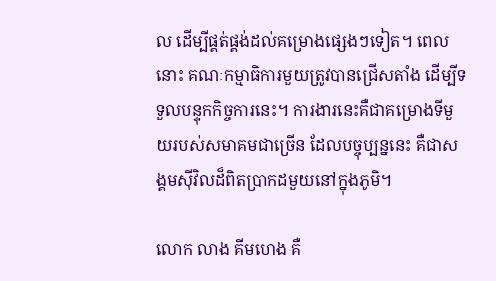ល ដើម្បីផ្គត់ផ្គង់ដល់គម្រោងផ្សេងៗទៀត។ ពេលនោះ គណៈកម្មាធិការមួយត្រូវបានជ្រើសតាំង ដើម្បីទទួលបន្ទុកកិច្ចការនេះ។ ការងារនេះគឺជាគម្រោងទីមួយរបស់សមាគមជាច្រើន ដែលបច្ចុប្បន្ននេះ គឺជាសង្គមស៊ីវិលដ៏ពិតប្រាកដមួយនៅក្នុងភូមិ។

លោក លាង គីមហេង គឺ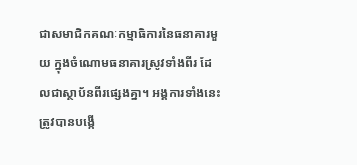ជាសមាជិកគណៈកម្មាធិការនៃធនាគារមួយ ក្នុងចំណោមធនាគារស្រូវទាំងពីរ ដែលជាស្ថាប័នពីរផ្សេងគ្នា។ អង្គការទាំងនេះត្រូវបានបង្កើ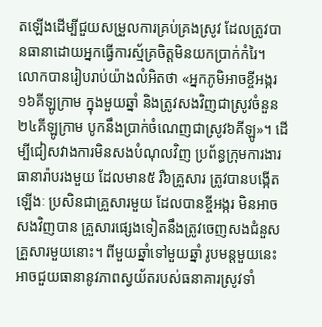តឡើងដើម្បីជួយសម្រួលការគ្រប់គ្រងស្រូវ ដែលត្រូវបានធានាដោយអ្នកធ្វើការស្ម័គ្រចិត្តមិនយកប្រាក់កំរៃ។ លោកបានរៀបរាប់យ៉ាងលំអិតថា «អ្នកភូមិអាចខ្ចីអង្ករ១៦គីឡូក្រាម ក្នុងមួយឆ្នាំ និងត្រូវសងវិញជាស្រូវចំនួន២៤គីឡូក្រាម បូកនឹងប្រាក់ចំណេញជាស្រូវ៦គីឡូ»។ ដើម្បីជៀសវាងការមិនសងបំណុលវិញ ប្រព័ន្ធក្រុមការងារធានារ៉ាបរងមួយ ដែលមាន៥ រឺ៦គ្រួសារ ត្រូវបានបង្កើតឡើងៈ ប្រសិនជាគ្រួសារមួយ ដែលបានខ្ចីអង្ករ មិនអាចសងវិញបាន គ្រួសារផ្សេងទៀតនឹងត្រូវចេញសងជំនួសគ្រួសារមួយនោះ។ ពីមួយឆ្នាំទៅមួយឆ្នាំ រូបមន្តមួយនេះអាចជួយធានានូវភាពស្វយ័តរបស់ធនាគារស្រូវទាំ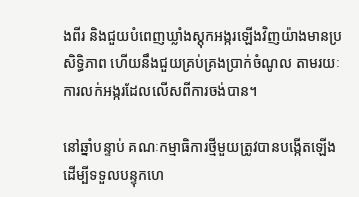ងពីរ និងជួយបំពេញឃ្លាំងស្តុកអង្ករឡើងវិញយ៉ាងមានប្រសិទ្ធិភាព ហើយនឹងជួយគ្រប់គ្រងប្រាក់ចំណូល តាមរយៈការលក់អង្ករដែលលើសពីការចង់បាន។

នៅឆ្នាំបន្ទាប់ គណៈកម្មាធិការថ្មីមួយត្រូវបានបង្កើតឡើង ដើម្បីទទួលបន្ទុកហេ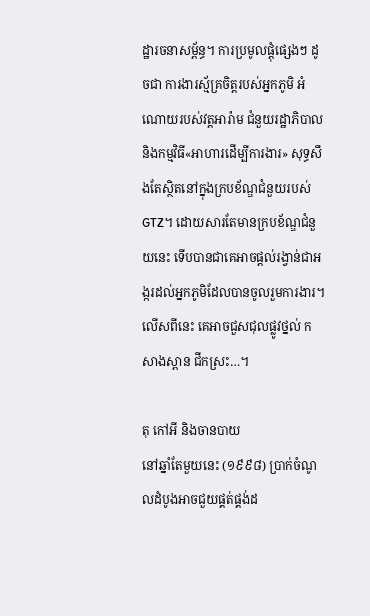ដ្ឋារចនាសម្ព័ន្ធ។ ការប្រមូលផ្តុំផ្សេងៗ ដូចជា ការងារស្ម័គ្រចិត្តរបស់អ្នកភូមិ អំណោយរបស់វត្តអារ៉ាម ជំនួយរដ្ឋាភិបាល និងកម្មវិធី«អាហារដើម្បីការងារ» សុទ្ធសឹងតែស្ថិតនៅក្នុងក្របខ័ណ្ឌជំនួយរបស់GTZ។ ដោយសារតែមានក្របខ័ណ្ឌជំនួយនេះ ទើបបានជាគេអាចផ្តល់រង្វាន់ជាអង្ករដល់អ្នកភូមិដែលបានចូលរួមការងារ។ លើសពីនេះ គេអាចជួសជុលផ្លូវថ្នល់ កសាងស្ពាន ជីកស្រះ…។

តុ កៅអី និងចានបាយ
នៅឆ្នាំតែមួយនេះ (១៩៩៨) ប្រាក់ចំណូលដំបូងអាចជួយផ្គត់ផ្គង់ដ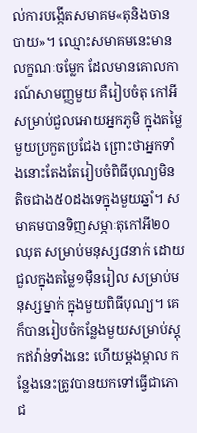ល់ការបង្កើតសមាគម«តុនិងចានបាយ»។ ឈ្មោះសមាគមនេះមានលក្ខណៈចម្លែក ដែលមានគោលការណ៍សាមញ្ញមួយ គឺរៀបចំតុ កៅអី សម្រាប់ជួលអោយអ្នកភូមិ ក្នុងតម្លៃមួយប្រកួតប្រជែង ព្រោះថាអ្នកទាំងនោះតែងតែរៀបចំពិធីបុណ្យមិនតិចជាង៥០ដងទេក្នុងមួយឆ្នាំ។ សមាគមបានទិញសម្ភាៈតុកៅអី២០ឈុត សម្រាប់មនុស្ស៨នាក់ ដោយជួលក្នុងតម្លៃ១ម៉ឺនរៀល សម្រាប់មនុស្សម្នាក់ ក្នុងមួយពិធីបុណ្យ។ គេក៏បានរៀបចំកន្លែងមួយសម្រាប់ស្តុកឥវ៉ាន់ទាំងនេះ ហើយម្តងម្កាល កន្លែងនេះត្រូវបានយកទៅធ្វើជាភោជ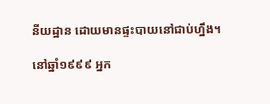នីយដ្ឋាន ដោយមានផ្ទះបាយនៅជាប់ហឹ្នង។

នៅឆ្នាំ១៩៩៩ អ្នក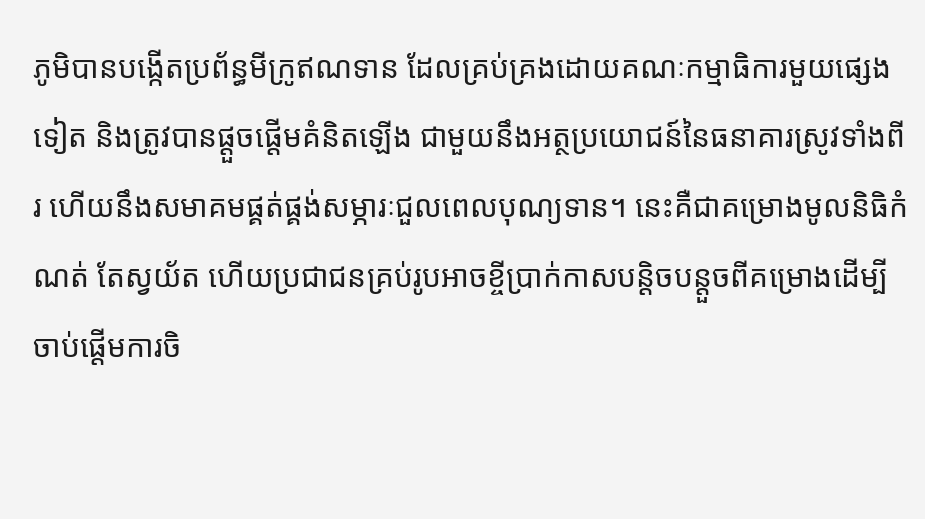ភូមិបានបង្កើតប្រព័ន្ធមីក្រូឥណទាន ដែលគ្រប់គ្រងដោយគណៈកម្មាធិការមួយផ្សេងទៀត និងត្រូវបានផ្តួចផ្តើមគំនិតឡើង ជាមួយនឹងអត្ថប្រយោជន៍នៃធនាគារស្រូវទាំងពីរ ហើយនឹងសមាគមផ្គត់ផ្គង់សម្ភារៈជួលពេលបុណ្យទាន។ នេះគឺជាគម្រោងមូលនិធិកំណត់ តែស្វយ័ត ហើយប្រជាជនគ្រប់រូបអាចខ្ចីប្រាក់កាសបន្តិចបន្តួចពីគម្រោងដើម្បីចាប់ផ្តើមការចិ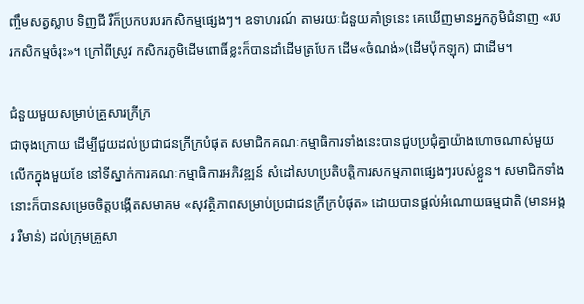ញ្ចឹមសត្វស្លាប ទិញជី រឺក៏ប្រកបរបរកសិកម្មផ្សេងៗ។ ឧទាហរណ៍ តាមរយៈជំនួយគាំទ្រនេះ គេឃើញមានអ្នកភូមិជំនាញ «របរកសិកម្មចំរុះ»។ ក្រៅពីស្រូវ កសិករភូមិដើមពោធិ៍ខ្លះក៏បានដាំដើមត្របែក ដើម«ចំណង់»(ដើមប៉ុកឡុក) ជាដើម។

ជំនួយមួយសម្រាប់គ្រួសារក្រីក្រ
ជាចុងក្រោយ ដើម្បីជួយដល់ប្រជាជនក្រីក្របំផុត សមាជិកគណៈកម្មាធិការទាំងនេះបានជួបប្រជុំគ្នាយ៉ាងហោចណាស់មួយលើកក្នុងមួយខែ នៅទីស្នាក់ការគណៈកម្មាធិការអភិវឌ្ឍន៍ សំដៅសហប្រតិបត្តិការសកម្មភាពផ្សេងៗរបស់ខ្លួន។ សមាជិកទាំងនោះក៏បានសម្រេចចិត្តបង្កើតសមាគម «សុវត្ថិភាពសម្រាប់ប្រជាជនក្រីក្របំផុត» ដោយបានផ្តល់អំណោយធម្មជាតិ (មានអង្ករ រឺមាន់) ដល់ក្រុមគ្រួសា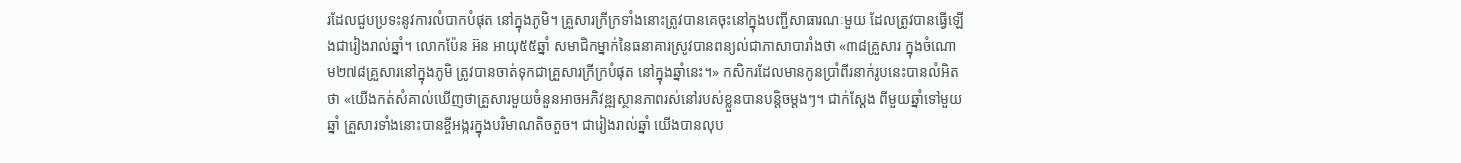រដែលជួបប្រទះនូវការលំបាកបំផុត នៅក្នុងភូមិ។ គ្រួសារក្រីក្រទាំងនោះត្រូវបានគេចុះនៅក្នុងបញ្ជីសាធារណៈមួយ ដែលត្រូវបានធ្វើឡើងជារៀងរាល់ឆ្នាំ។ លោកប៉ែន អ៊ន អាយុ៥៥ឆ្នាំ សមាជិកម្នាក់នៃធនាគារស្រូវបានពន្យល់ជាភាសាបារាំងថា «៣៨គ្រួសារ ក្នុងចំណោម២៧៨គ្រួសារនៅក្នុងភូមិ ត្រូវបានចាត់ទុកជាគ្រួសារក្រីក្របំផុត នៅក្នុងឆ្នាំនេះ។» កសិករដែលមានកូនប្រាំពីរនាក់រូបនេះបានលំអិតថា «យើងកត់សំគាល់ឃើញថាគ្រួសារមួយចំនួនអាចអភិវឌ្ឍស្ថានភាពរស់នៅរបស់ខ្លួនបានបន្តិចម្តងៗ។ ជាក់ស្តែង ពីមួយឆ្នាំទៅមួយឆ្នាំ គ្រួសារទាំងនោះបានខ្ចីអង្ករក្នុងបរិមាណតិចតួច។ ជារៀងរាល់ឆ្នាំ យើងបានលុប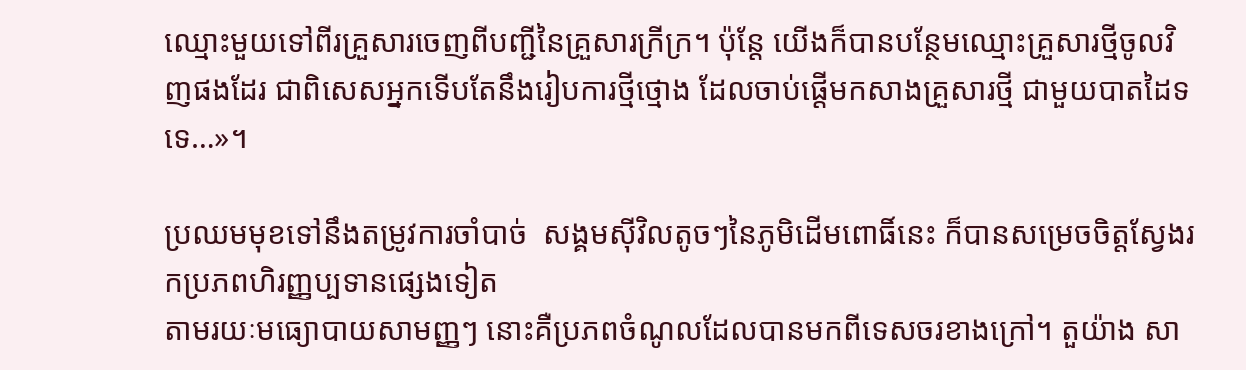ឈ្មោះមួយទៅពីរគ្រួសារចេញពីបញ្ជីនៃគ្រួសារក្រីក្រ។ ប៉ុន្តែ យើងក៏បានបន្ថែមឈ្មោះគ្រួសារថ្មីចូលវិញផងដែរ ជាពិសេសអ្នកទើបតែនឹងរៀបការថ្មីថ្មោង ដែលចាប់ផ្តើមកសាងគ្រួសារថ្មី ជាមួយបាតដៃទទេ…»។

ប្រឈមមុខទៅនឹងតម្រូវការចាំបាច់  សង្គមស៊ីវិលតូចៗនៃភូមិដើមពោធិ៍នេះ ក៏បានសម្រេចចិត្តស្វែងរកប្រភពហិរញ្ញប្បទានផ្សេងទៀត
តាមរយៈមធ្យោបាយសាមញ្ញៗ នោះគឺប្រភពចំណូលដែលបានមកពីទេសចរខាងក្រៅ។ តួយ៉ាង សា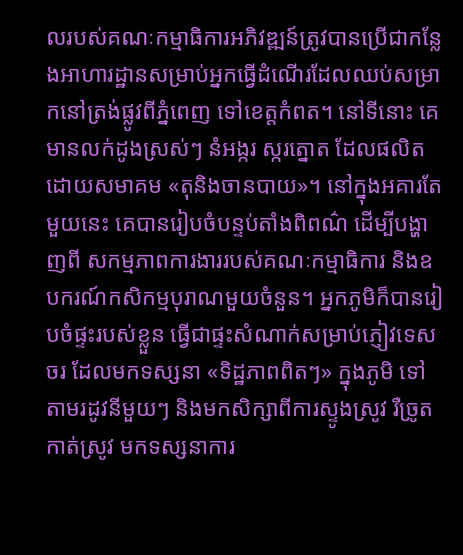លរបស់គណៈកម្មាធិការអភិវឌ្ឍន៍ត្រូវបានប្រើជាកន្លែងអាហារដ្ឋានសម្រាប់អ្នកធ្វើដំណើរដែលឈប់សម្រាកនៅត្រង់ផ្លូវពីភ្នំពេញ ទៅខេត្តកំពត។ នៅទីនោះ គេមានលក់ដូងស្រស់ៗ នំអង្ករ ស្ករត្នោត ដែលផលិតដោយសមាគម «តុនិងចានបាយ»។ នៅក្នុងអគារតែមួយនេះ គេបានរៀបចំបន្ទប់តាំងពិពណ៌ ដើម្បីបង្ហាញពី សកម្មភាពការងាររបស់គណៈកម្មាធិការ និងឧបករណ៍កសិកម្មបុរាណមួយចំនួន។ អ្នកភូមិក៏បានរៀបចំផ្ទះរបស់ខ្លួន ធ្វើជាផ្ទះសំណាក់សម្រាប់ភ្ញៀវទេសចរ ដែលមកទស្សនា «ទិដ្ឋភាពពិតៗ» ក្នុងភូមិ ទៅតាមរដូវនីមួយៗ និងមកសិក្សាពីការស្ទូងស្រូវ រឺច្រូតកាត់ស្រូវ មកទស្សនាការ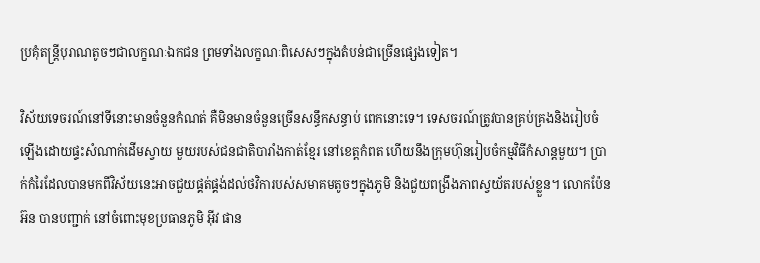ប្រគុំតន្រ្តីបុរាណតូចៗជាលក្ខណៈឯកជន ព្រមទាំងលក្ខណៈពិសេសៗក្នុងតំបន់ជាច្រើនផ្សេងទៀត។

វិស័យទេចរណ៍នៅទីនោះមានចំនួនកំណត់ គឺមិនមានចំនួនច្រើនសន្ធឹកសន្ធាប់ ពេកនោះទេ។ ទេសចរណ៍ត្រូវបានគ្រប់គ្រងនិងរៀបចំឡើងដោយផ្ទះសំណាក់ដើមស្វាយ មួយរបស់ជនជាតិបារាំងកាត់ខ្មែរ នៅខេត្តកំពត ហើយនឹងក្រុមហ៊ុនរៀបចំកម្មវិធីកំសាន្តមួយ។ ប្រាក់កំរៃដែលបានមកពីវិស័យនេះអាចជួយផ្គត់ផ្គង់ដល់ថវិការបស់សមាគមតូចៗក្នុងភូមិ និងជួយពង្រឹងភាពស្វយ័តរបស់ខ្លួន។ លោកប៉ែន អ៊ន បានបញ្ជាក់ នៅចំពោះមុខប្រធានភូមិ អ៊ីវ ផាន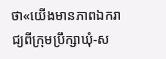ថា«យើងមានភាពឯករាជ្យពីក្រុមប្រឹក្សាឃុំ-ស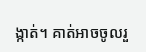ង្កាត់។ គាត់អាចចូលរួ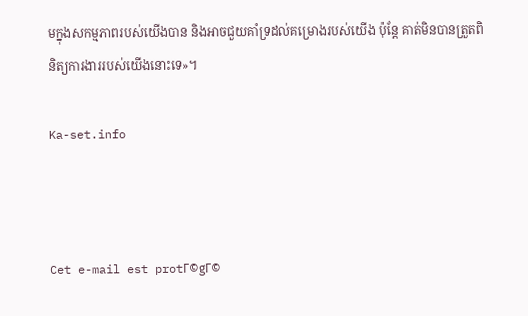មក្នុងសកម្មភាពរបស់យើងបាន និងអាចជួយគាំទ្រដល់គម្រោងរបស់យើង ប៉ុន្តែ គាត់មិនបានត្រួតពិនិត្យការងាររបស់យើងនោះទេ»។

Ka-set.info



Cet e-mail est protΓ©gΓ©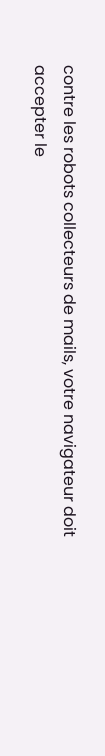contre les robots collecteurs de mails, votre navigateur doit accepter le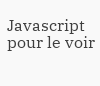Javascript pour le voir